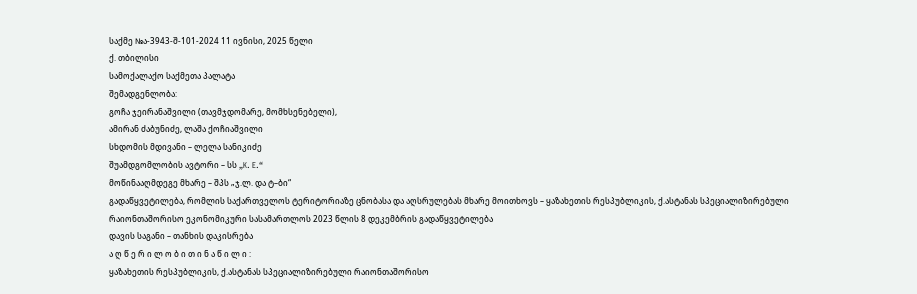საქმე №ა-3943-შ-101-2024 11 ივნისი, 2025 წელი
ქ. თბილისი
სამოქალაქო საქმეთა პალატა
შემადგენლობა:
გოჩა ჯეირანაშვილი (თავმჯდომარე, მომხსენებელი),
ამირან ძაბუნიძე, ლაშა ქოჩიაშვილი
სხდომის მდივანი – ლელა სანიკიძე
შუამდგომლობის ავტორი – სს „K. E.“
მოწინააღმდეგე მხარე – შპს „ჯ.ლ. და ტ–ბი“
გადაწყვეტილება, რომლის საქართველოს ტერიტორიაზე ცნობასა და აღსრულებას მხარე მოითხოვს – ყაზახეთის რესპუბლიკის, ქ.ასტანას სპეციალიზირებული რაიონთაშორისო ეკონომიკური სასამართლოს 2023 წლის 8 დეკემბრის გადაწყვეტილება
დავის საგანი – თანხის დაკისრება
ა ღ წ ე რ ი ლ ო ბ ი თ ი ნ ა წ ი ლ ი :
ყაზახეთის რესპუბლიკის, ქ.ასტანას სპეციალიზირებული რაიონთაშორისო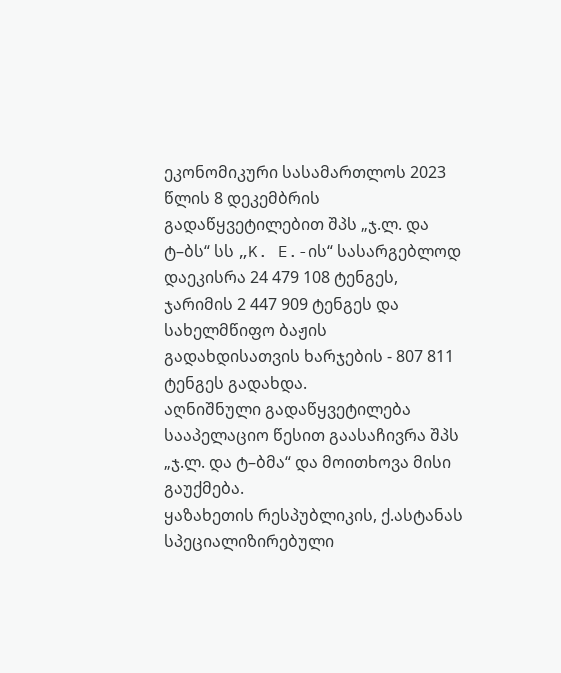ეკონომიკური სასამართლოს 2023 წლის 8 დეკემბრის გადაწყვეტილებით შპს „ჯ.ლ. და ტ–ბს“ სს „K. E.-ის“ სასარგებლოდ დაეკისრა 24 479 108 ტენგეს, ჯარიმის 2 447 909 ტენგეს და სახელმწიფო ბაჟის გადახდისათვის ხარჯების - 807 811 ტენგეს გადახდა.
აღნიშნული გადაწყვეტილება სააპელაციო წესით გაასაჩივრა შპს „ჯ.ლ. და ტ–ბმა“ და მოითხოვა მისი გაუქმება.
ყაზახეთის რესპუბლიკის, ქ.ასტანას სპეციალიზირებული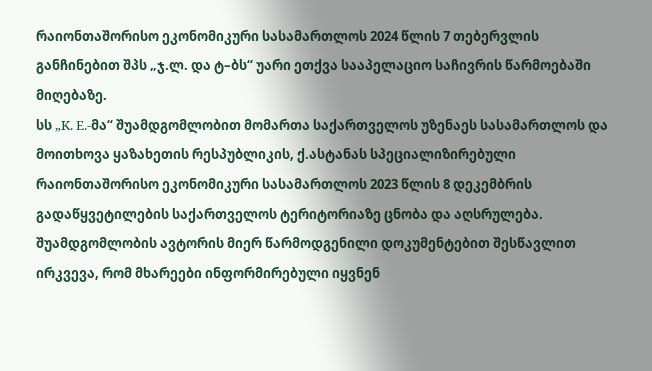რაიონთაშორისო ეკონომიკური სასამართლოს 2024 წლის 7 თებერვლის განჩინებით შპს „ჯ.ლ. და ტ–ბს“ უარი ეთქვა სააპელაციო საჩივრის წარმოებაში მიღებაზე.
სს „K. E.-მა“ შუამდგომლობით მომართა საქართველოს უზენაეს სასამართლოს და მოითხოვა ყაზახეთის რესპუბლიკის, ქ.ასტანას სპეციალიზირებული რაიონთაშორისო ეკონომიკური სასამართლოს 2023 წლის 8 დეკემბრის გადაწყვეტილების საქართველოს ტერიტორიაზე ცნობა და აღსრულება.
შუამდგომლობის ავტორის მიერ წარმოდგენილი დოკუმენტებით შესწავლით ირკვევა, რომ მხარეები ინფორმირებული იყვნენ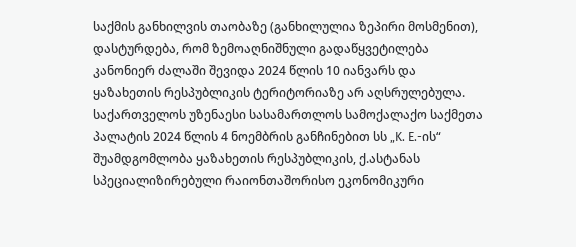საქმის განხილვის თაობაზე (განხილულია ზეპირი მოსმენით), დასტურდება, რომ ზემოაღნიშნული გადაწყვეტილება კანონიერ ძალაში შევიდა 2024 წლის 10 იანვარს და ყაზახეთის რესპუბლიკის ტერიტორიაზე არ აღსრულებულა.
საქართველოს უზენაესი სასამართლოს სამოქალაქო საქმეთა პალატის 2024 წლის 4 ნოემბრის განჩინებით სს „K. E.-ის“ შუამდგომლობა ყაზახეთის რესპუბლიკის, ქ.ასტანას სპეციალიზირებული რაიონთაშორისო ეკონომიკური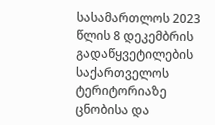სასამართლოს 2023 წლის 8 დეკემბრის გადაწყვეტილების საქართველოს ტერიტორიაზე ცნობისა და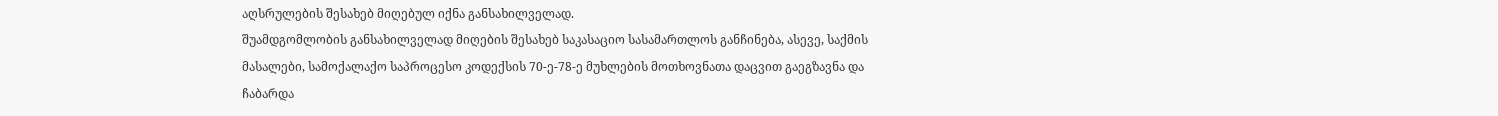აღსრულების შესახებ მიღებულ იქნა განსახილველად.
შუამდგომლობის განსახილველად მიღების შესახებ საკასაციო სასამართლოს განჩინება, ასევე, საქმის მასალები, სამოქალაქო საპროცესო კოდექსის 70-ე-78-ე მუხლების მოთხოვნათა დაცვით გაეგზავნა და ჩაბარდა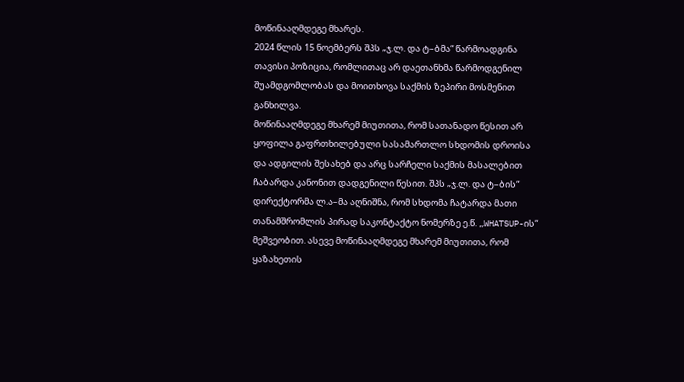მოწინააღმდეგე მხარეს.
2024 წლის 15 ნოემბერს შპს „ჯ.ლ. და ტ–ბმა“ წარმოადგინა თავისი პოზიცია, რომლითაც არ დაეთანხმა წარმოდგენილ შუამდგომლობას და მოითხოვა საქმის ზეპირი მოსმენით განხილვა.
მოწინააღმდეგე მხარემ მიუთითა, რომ სათანადო წესით არ ყოფილა გაფრთხილებული სასამართლო სხდომის დროისა და ადგილის შესახებ და არც სარჩელი საქმის მასალებით ჩაბარდა კანონით დადგენილი წესით. შპს „ჯ.ლ. და ტ–ბის“ დირექტორმა ლ.ა–მა აღნიშნა, რომ სხდომა ჩატარდა მათი თანამშრომლის პირად საკონტაქტო ნომერზე ე.წ. „WHATSUP-ის“ მეშვეობით. ასევე მოწინააღმდეგე მხარემ მიუთითა, რომ ყაზახეთის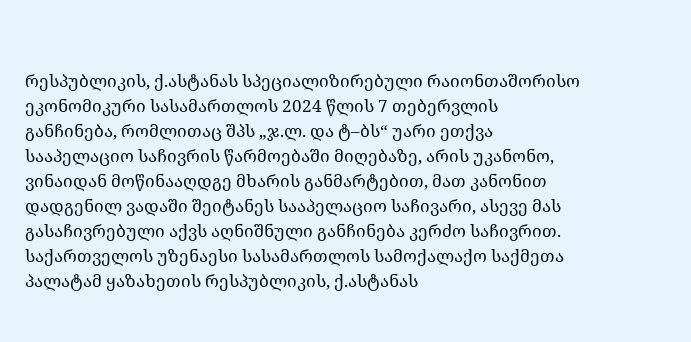რესპუბლიკის, ქ.ასტანას სპეციალიზირებული რაიონთაშორისო ეკონომიკური სასამართლოს 2024 წლის 7 თებერვლის განჩინება, რომლითაც შპს „ჯ.ლ. და ტ–ბს“ უარი ეთქვა სააპელაციო საჩივრის წარმოებაში მიღებაზე, არის უკანონო, ვინაიდან მოწინააღდგე მხარის განმარტებით, მათ კანონით დადგენილ ვადაში შეიტანეს სააპელაციო საჩივარი, ასევე მას გასაჩივრებული აქვს აღნიშნული განჩინება კერძო საჩივრით.
საქართველოს უზენაესი სასამართლოს სამოქალაქო საქმეთა პალატამ ყაზახეთის რესპუბლიკის, ქ.ასტანას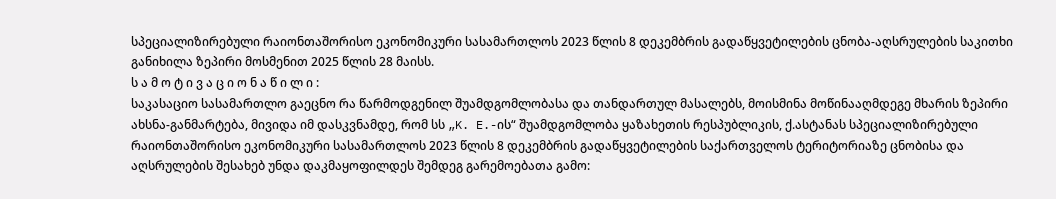სპეციალიზირებული რაიონთაშორისო ეკონომიკური სასამართლოს 2023 წლის 8 დეკემბრის გადაწყვეტილების ცნობა-აღსრულების საკითხი განიხილა ზეპირი მოსმენით 2025 წლის 28 მაისს.
ს ა მ ო ტ ი ვ ა ც ი ო ნ ა წ ი ლ ი :
საკასაციო სასამართლო გაეცნო რა წარმოდგენილ შუამდგომლობასა და თანდართულ მასალებს, მოისმინა მოწინააღმდეგე მხარის ზეპირი ახსნა-განმარტება, მივიდა იმ დასკვნამდე, რომ სს „K. E.-ის“ შუამდგომლობა ყაზახეთის რესპუბლიკის, ქ.ასტანას სპეციალიზირებული რაიონთაშორისო ეკონომიკური სასამართლოს 2023 წლის 8 დეკემბრის გადაწყვეტილების საქართველოს ტერიტორიაზე ცნობისა და აღსრულების შესახებ უნდა დაკმაყოფილდეს შემდეგ გარემოებათა გამო: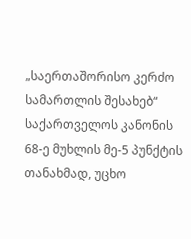„საერთაშორისო კერძო სამართლის შესახებ“ საქართველოს კანონის 68-ე მუხლის მე-5 პუნქტის თანახმად, უცხო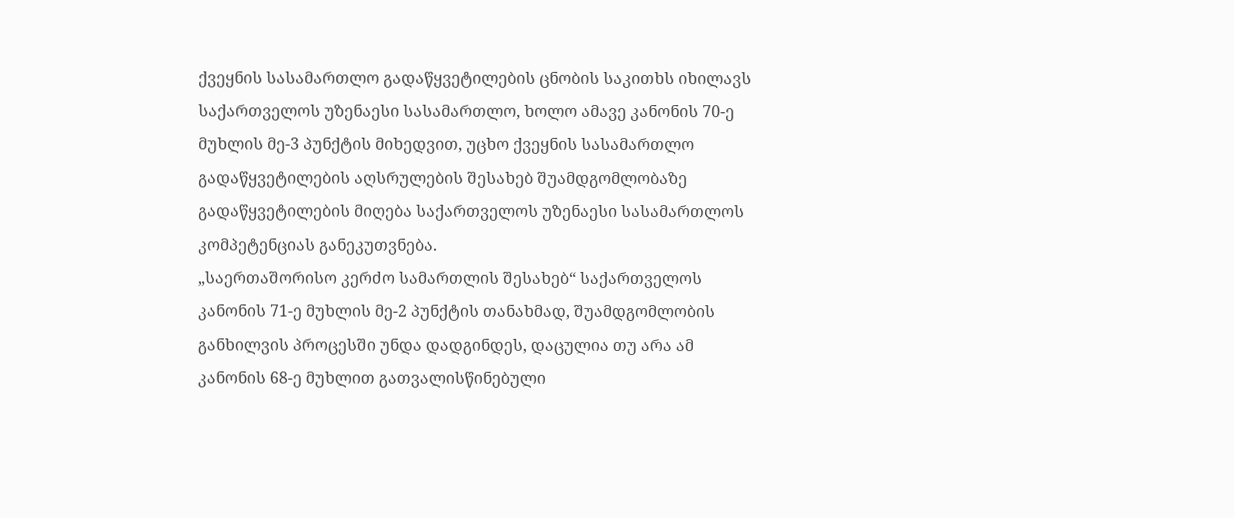ქვეყნის სასამართლო გადაწყვეტილების ცნობის საკითხს იხილავს საქართველოს უზენაესი სასამართლო, ხოლო ამავე კანონის 70-ე მუხლის მე-3 პუნქტის მიხედვით, უცხო ქვეყნის სასამართლო გადაწყვეტილების აღსრულების შესახებ შუამდგომლობაზე გადაწყვეტილების მიღება საქართველოს უზენაესი სასამართლოს კომპეტენციას განეკუთვნება.
„საერთაშორისო კერძო სამართლის შესახებ“ საქართველოს კანონის 71-ე მუხლის მე-2 პუნქტის თანახმად, შუამდგომლობის განხილვის პროცესში უნდა დადგინდეს, დაცულია თუ არა ამ კანონის 68-ე მუხლით გათვალისწინებული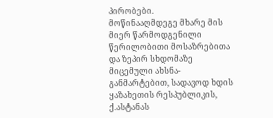პირობები.
მოწინააღმდეგე მხარე მის მიერ წარმოდგენილი წერილობითი მოსაზრებითა და ზეპირ სხდომაზე მიცემული ახსნა-განმარტებით, სადავოდ ხდის ყაზახეთის რესპუბლიკის, ქ.ასტანას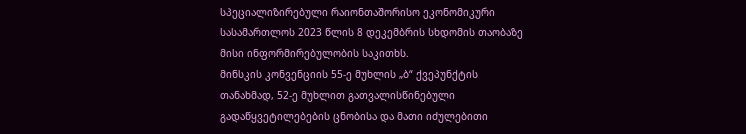სპეციალიზირებული რაიონთაშორისო ეკონომიკური სასამართლოს 2023 წლის 8 დეკემბრის სხდომის თაობაზე მისი ინფორმირებულობის საკითხს.
მინსკის კონვენციის 55-ე მუხლის „ბ“ ქვეპუნქტის თანახმად, 52-ე მუხლით გათვალისწინებული გადაწყვეტილებების ცნობისა და მათი იძულებითი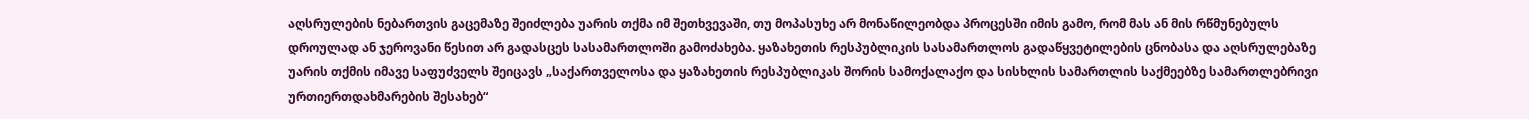აღსრულების ნებართვის გაცემაზე შეიძლება უარის თქმა იმ შეთხვევაში, თუ მოპასუხე არ მონაწილეობდა პროცესში იმის გამო, რომ მას ან მის რწმუნებულს დროულად ან ჯეროვანი წესით არ გადასცეს სასამართლოში გამოძახება. ყაზახეთის რესპუბლიკის სასამართლოს გადაწყვეტილების ცნობასა და აღსრულებაზე უარის თქმის იმავე საფუძველს შეიცავს „საქართველოსა და ყაზახეთის რესპუბლიკას შორის სამოქალაქო და სისხლის სამართლის საქმეებზე სამართლებრივი ურთიერთდახმარების შესახებ“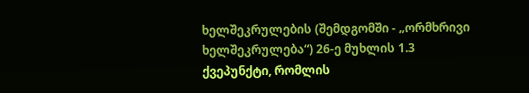ხელშეკრულების (შემდგომში - „ორმხრივი ხელშეკრულება“) 26-ე მუხლის 1.3 ქვეპუნქტი, რომლის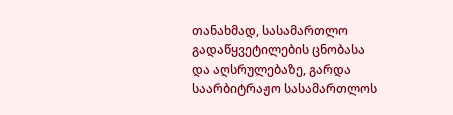თანახმად, სასამართლო გადაწყვეტილების ცნობასა და აღსრულებაზე, გარდა საარბიტრაჟო სასამართლოს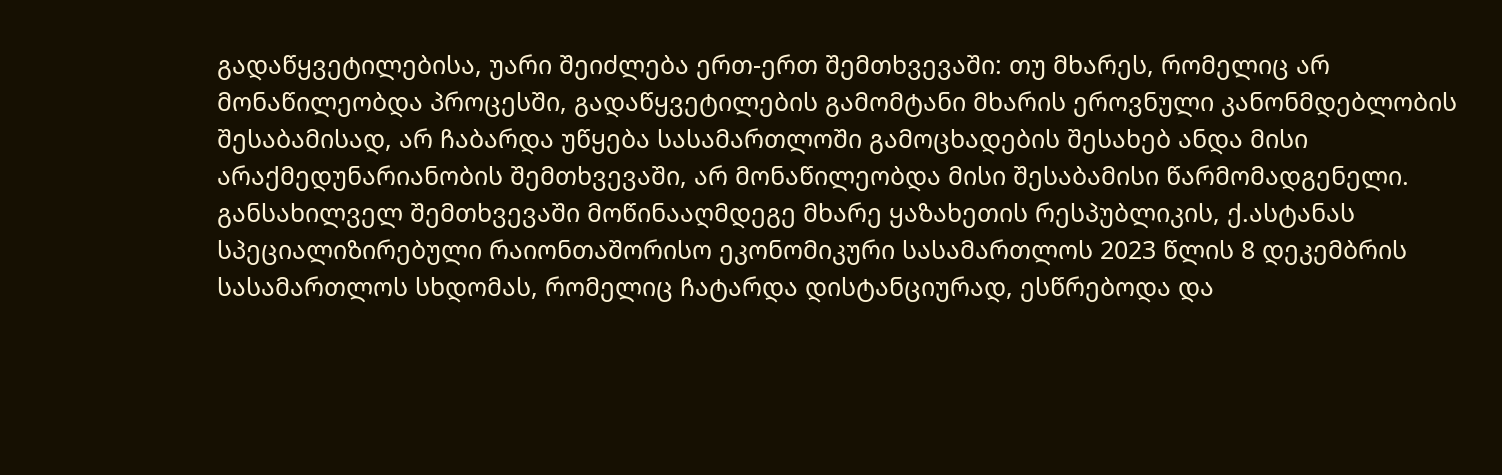გადაწყვეტილებისა, უარი შეიძლება ერთ-ერთ შემთხვევაში: თუ მხარეს, რომელიც არ მონაწილეობდა პროცესში, გადაწყვეტილების გამომტანი მხარის ეროვნული კანონმდებლობის შესაბამისად, არ ჩაბარდა უწყება სასამართლოში გამოცხადების შესახებ ანდა მისი არაქმედუნარიანობის შემთხვევაში, არ მონაწილეობდა მისი შესაბამისი წარმომადგენელი.
განსახილველ შემთხვევაში მოწინააღმდეგე მხარე ყაზახეთის რესპუბლიკის, ქ.ასტანას სპეციალიზირებული რაიონთაშორისო ეკონომიკური სასამართლოს 2023 წლის 8 დეკემბრის სასამართლოს სხდომას, რომელიც ჩატარდა დისტანციურად, ესწრებოდა და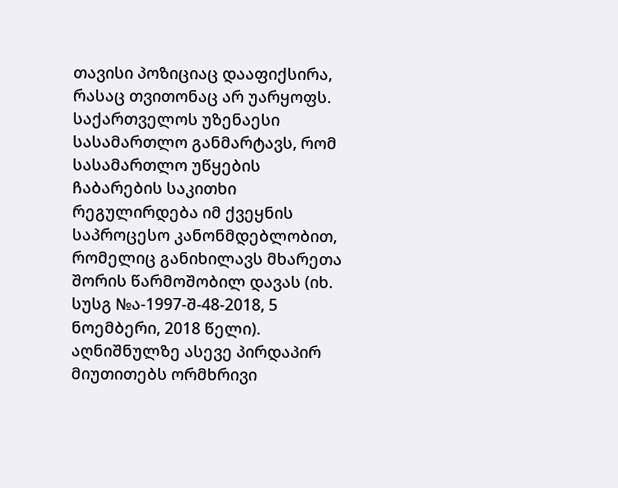თავისი პოზიციაც დააფიქსირა, რასაც თვითონაც არ უარყოფს.
საქართველოს უზენაესი სასამართლო განმარტავს, რომ სასამართლო უწყების ჩაბარების საკითხი რეგულირდება იმ ქვეყნის საპროცესო კანონმდებლობით, რომელიც განიხილავს მხარეთა შორის წარმოშობილ დავას (იხ. სუსგ №ა-1997-შ-48-2018, 5 ნოემბერი, 2018 წელი). აღნიშნულზე ასევე პირდაპირ მიუთითებს ორმხრივი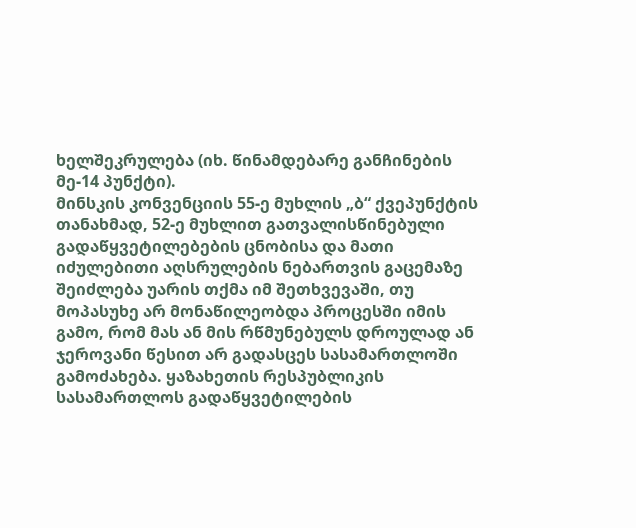ხელშეკრულება (იხ. წინამდებარე განჩინების მე-14 პუნქტი).
მინსკის კონვენციის 55-ე მუხლის „ბ“ ქვეპუნქტის თანახმად, 52-ე მუხლით გათვალისწინებული გადაწყვეტილებების ცნობისა და მათი იძულებითი აღსრულების ნებართვის გაცემაზე შეიძლება უარის თქმა იმ შეთხვევაში, თუ მოპასუხე არ მონაწილეობდა პროცესში იმის გამო, რომ მას ან მის რწმუნებულს დროულად ან ჯეროვანი წესით არ გადასცეს სასამართლოში გამოძახება. ყაზახეთის რესპუბლიკის სასამართლოს გადაწყვეტილების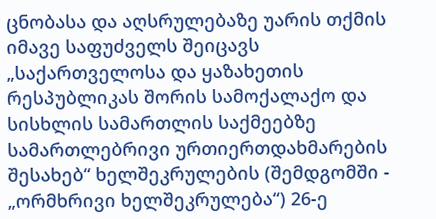ცნობასა და აღსრულებაზე უარის თქმის იმავე საფუძველს შეიცავს „საქართველოსა და ყაზახეთის რესპუბლიკას შორის სამოქალაქო და სისხლის სამართლის საქმეებზე სამართლებრივი ურთიერთდახმარების შესახებ“ ხელშეკრულების (შემდგომში - „ორმხრივი ხელშეკრულება“) 26-ე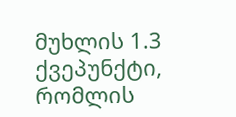მუხლის 1.3 ქვეპუნქტი, რომლის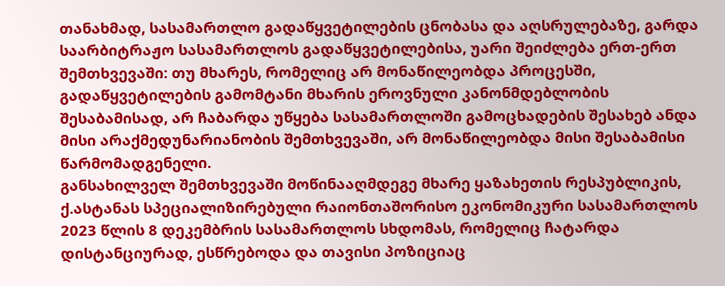თანახმად, სასამართლო გადაწყვეტილების ცნობასა და აღსრულებაზე, გარდა საარბიტრაჟო სასამართლოს გადაწყვეტილებისა, უარი შეიძლება ერთ-ერთ შემთხვევაში: თუ მხარეს, რომელიც არ მონაწილეობდა პროცესში, გადაწყვეტილების გამომტანი მხარის ეროვნული კანონმდებლობის შესაბამისად, არ ჩაბარდა უწყება სასამართლოში გამოცხადების შესახებ ანდა მისი არაქმედუნარიანობის შემთხვევაში, არ მონაწილეობდა მისი შესაბამისი წარმომადგენელი.
განსახილველ შემთხვევაში მოწინააღმდეგე მხარე ყაზახეთის რესპუბლიკის, ქ.ასტანას სპეციალიზირებული რაიონთაშორისო ეკონომიკური სასამართლოს 2023 წლის 8 დეკემბრის სასამართლოს სხდომას, რომელიც ჩატარდა დისტანციურად, ესწრებოდა და თავისი პოზიციაც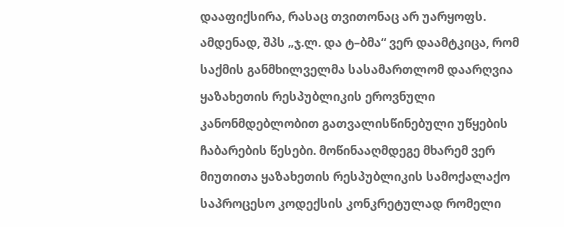დააფიქსირა, რასაც თვითონაც არ უარყოფს.
ამდენად, შპს „ჯ.ლ. და ტ–ბმა“ ვერ დაამტკიცა, რომ საქმის განმხილველმა სასამართლომ დაარღვია ყაზახეთის რესპუბლიკის ეროვნული კანონმდებლობით გათვალისწინებული უწყების ჩაბარების წესები. მოწინააღმდეგე მხარემ ვერ მიუთითა ყაზახეთის რესპუბლიკის სამოქალაქო საპროცესო კოდექსის კონკრეტულად რომელი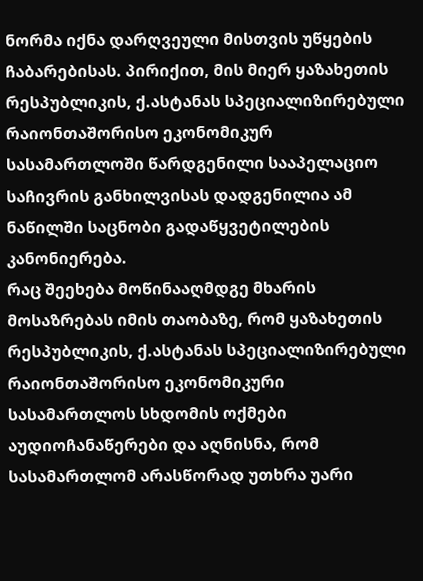ნორმა იქნა დარღვეული მისთვის უწყების ჩაბარებისას. პირიქით, მის მიერ ყაზახეთის რესპუბლიკის, ქ.ასტანას სპეციალიზირებული რაიონთაშორისო ეკონომიკურ სასამართლოში წარდგენილი სააპელაციო საჩივრის განხილვისას დადგენილია ამ ნაწილში საცნობი გადაწყვეტილების კანონიერება.
რაც შეეხება მოწინააღმდგე მხარის მოსაზრებას იმის თაობაზე, რომ ყაზახეთის რესპუბლიკის, ქ.ასტანას სპეციალიზირებული რაიონთაშორისო ეკონომიკური სასამართლოს სხდომის ოქმები აუდიოჩანაწერები და აღნისნა, რომ სასამართლომ არასწორად უთხრა უარი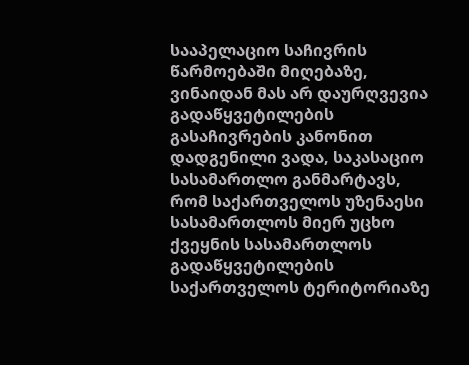სააპელაციო საჩივრის წარმოებაში მიღებაზე, ვინაიდან მას არ დაურღვევია გადაწყვეტილების გასაჩივრების კანონით დადგენილი ვადა, საკასაციო სასამართლო განმარტავს, რომ საქართველოს უზენაესი სასამართლოს მიერ უცხო ქვეყნის სასამართლოს გადაწყვეტილების საქართველოს ტერიტორიაზე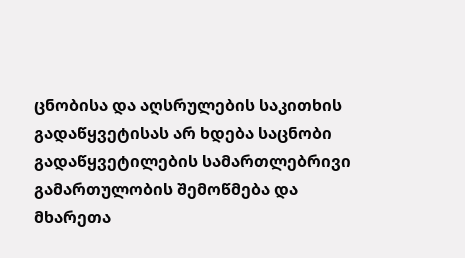ცნობისა და აღსრულების საკითხის გადაწყვეტისას არ ხდება საცნობი გადაწყვეტილების სამართლებრივი გამართულობის შემოწმება და მხარეთა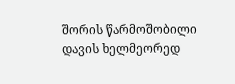შორის წარმოშობილი დავის ხელმეორედ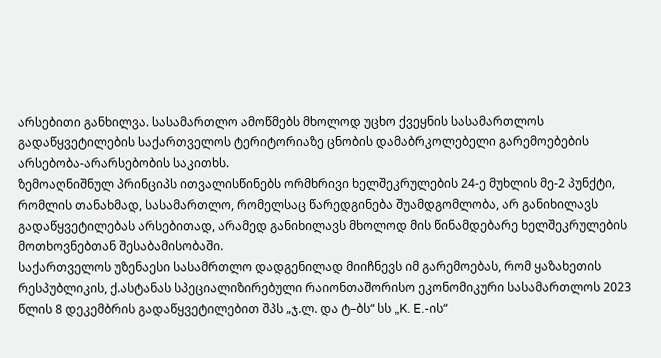არსებითი განხილვა. სასამართლო ამოწმებს მხოლოდ უცხო ქვეყნის სასამართლოს გადაწყვეტილების საქართველოს ტერიტორიაზე ცნობის დამაბრკოლებელი გარემოებების არსებობა-არარსებობის საკითხს.
ზემოაღნიშნულ პრინციპს ითვალისწინებს ორმხრივი ხელშეკრულების 24-ე მუხლის მე-2 პუნქტი, რომლის თანახმად, სასამართლო, რომელსაც წარედგინება შუამდგომლობა, არ განიხილავს გადაწყვეტილებას არსებითად, არამედ განიხილავს მხოლოდ მის წინამდებარე ხელშეკრულების მოთხოვნებთან შესაბამისობაში.
საქართველოს უზენაესი სასამრთლო დადგენილად მიიჩნევს იმ გარემოებას, რომ ყაზახეთის რესპუბლიკის, ქ.ასტანას სპეციალიზირებული რაიონთაშორისო ეკონომიკური სასამართლოს 2023 წლის 8 დეკემბრის გადაწყვეტილებით შპს „ჯ.ლ. და ტ–ბს“ სს „K. E.-ის“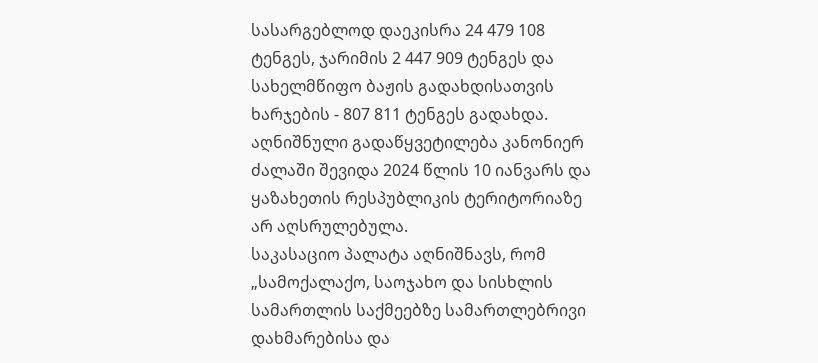სასარგებლოდ დაეკისრა 24 479 108 ტენგეს, ჯარიმის 2 447 909 ტენგეს და სახელმწიფო ბაჟის გადახდისათვის ხარჯების - 807 811 ტენგეს გადახდა. აღნიშნული გადაწყვეტილება კანონიერ ძალაში შევიდა 2024 წლის 10 იანვარს და ყაზახეთის რესპუბლიკის ტერიტორიაზე არ აღსრულებულა.
საკასაციო პალატა აღნიშნავს, რომ „სამოქალაქო, საოჯახო და სისხლის სამართლის საქმეებზე სამართლებრივი დახმარებისა და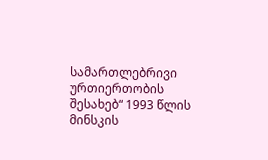სამართლებრივი ურთიერთობის შესახებ“ 1993 წლის მინსკის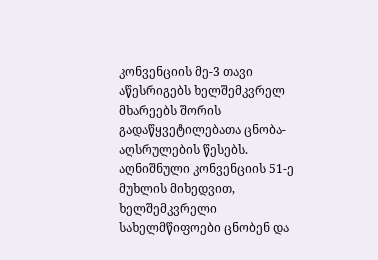კონვენციის მე-3 თავი აწესრიგებს ხელშემკვრელ მხარეებს შორის გადაწყვეტილებათა ცნობა-აღსრულების წესებს. აღნიშნული კონვენციის 51-ე მუხლის მიხედვით, ხელშემკვრელი სახელმწიფოები ცნობენ და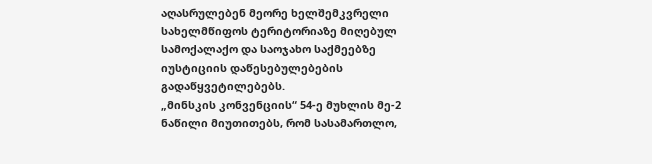აღასრულებენ მეორე ხელშემკვრელი სახელმწიფოს ტერიტორიაზე მიღებულ სამოქალაქო და საოჯახო საქმეებზე იუსტიციის დაწესებულებების გადაწყვეტილებებს.
„მინსკის კონვენციის“ 54-ე მუხლის მე-2 ნაწილი მიუთითებს, რომ სასამართლო,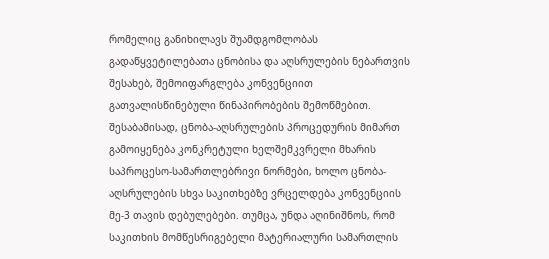რომელიც განიხილავს შუამდგომლობას გადაწყვეტილებათა ცნობისა და აღსრულების ნებართვის შესახებ, შემოიფარგლება კონვენციით გათვალისწინებული წინაპირობების შემოწმებით. შესაბამისად, ცნობა-აღსრულების პროცედურის მიმართ გამოიყენება კონკრეტული ხელშემკვრელი მხარის საპროცესო-სამართლებრივი ნორმები, ხოლო ცნობა-აღსრულების სხვა საკითხებზე ვრცელდება კონვენციის მე-3 თავის დებულებები. თუმცა, უნდა აღინიშნოს, რომ საკითხის მომწესრიგებელი მატერიალური სამართლის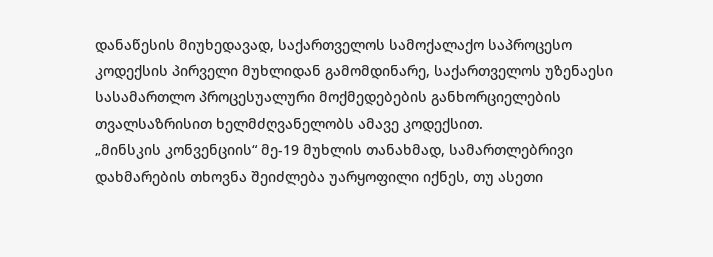დანაწესის მიუხედავად, საქართველოს სამოქალაქო საპროცესო კოდექსის პირველი მუხლიდან გამომდინარე, საქართველოს უზენაესი სასამართლო პროცესუალური მოქმედებების განხორციელების თვალსაზრისით ხელმძღვანელობს ამავე კოდექსით.
„მინსკის კონვენციის“ მე-19 მუხლის თანახმად, სამართლებრივი დახმარების თხოვნა შეიძლება უარყოფილი იქნეს, თუ ასეთი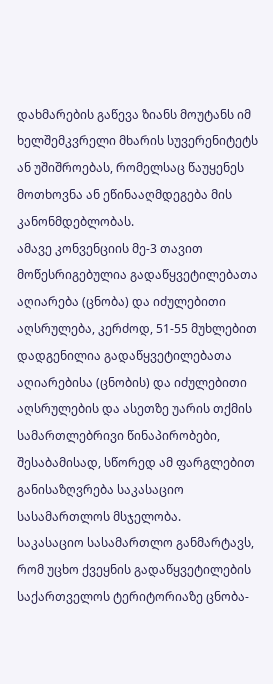დახმარების გაწევა ზიანს მოუტანს იმ ხელშემკვრელი მხარის სუვერენიტეტს ან უშიშროებას, რომელსაც წაუყენეს მოთხოვნა ან ეწინააღმდეგება მის კანონმდებლობას.
ამავე კონვენციის მე-3 თავით მოწესრიგებულია გადაწყვეტილებათა აღიარება (ცნობა) და იძულებითი აღსრულება, კერძოდ, 51-55 მუხლებით დადგენილია გადაწყვეტილებათა აღიარებისა (ცნობის) და იძულებითი აღსრულების და ასეთზე უარის თქმის სამართლებრივი წინაპირობები, შესაბამისად, სწორედ ამ ფარგლებით განისაზღვრება საკასაციო სასამართლოს მსჯელობა.
საკასაციო სასამართლო განმარტავს, რომ უცხო ქვეყნის გადაწყვეტილების საქართველოს ტერიტორიაზე ცნობა-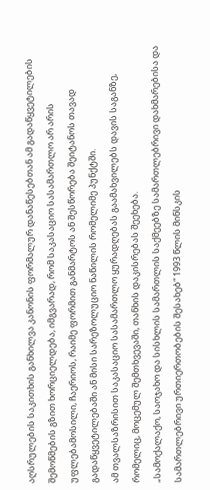აღსრულების საკითხის განხილვა კანონის ფორმალურ დანაწესებთან ამ გადაწყვეტილების შემოწმების გზით ხორციელდება, იმგვარად, რომ საკასაციო სასამართლო არ არის უფლებამოსილი, ჩაერიოს, რაიმე ფორმით განმარტოს ან შესწორება შეიტანოს თავად გადაწყვეტილებაში ან მისი სარეზოლუციო ნაწილის რომელიმე პუნქტში.
ამ თვალსაზრისით საკასაციო სასამართლო ყურადღებას გაამახვილებს დავის საგანზე, რომელიც, მოცემულ შემთხვევაში, თანხის დაკისრებას შეეხება.
„სამოქალაქო, საოჯახო და სისხლის სამართლის საქმეებზე სამართლებრივი დახმარებისა და სამართლებრივი ურთიერთობების შესახებ“ 1993 წლის მინსკის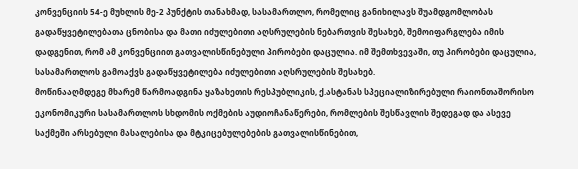კონვენციის 54-ე მუხლის მე-2 პუნქტის თანახმად, სასამართლო, რომელიც განიხილავს შუამდგომლობას გადაწყვეტილებათა ცნობისა და მათი იძულებითი აღსრულების ნებართვის შესახებ, შემოიფარგლება იმის დადგენით, რომ ამ კონვენციით გათვალისწინებული პირობები დაცულია. იმ შემთხვევაში, თუ პირობები დაცულია, სასამართლოს გამოაქვს გადაწყვეტილება იძულებითი აღსრულების შესახებ.
მოწინააღმდეგე მხარემ წარმოადგინა ყაზახეთის რესპუბლიკის, ქ.ასტანას სპეციალიზირებული რაიონთაშორისო ეკონომიკური სასამართლოს სხდომის ოქმების აუდიოჩანაწერები, რომლების შესწავლის შედეგად და ასევე საქმეში არსებული მასალებისა და მტკიცებულებების გათვალისწინებით,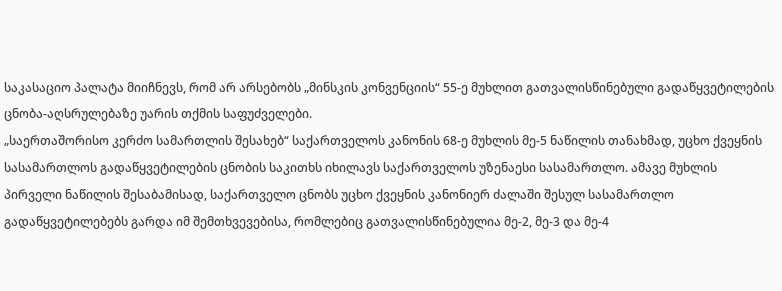საკასაციო პალატა მიიჩნევს, რომ არ არსებობს „მინსკის კონვენციის“ 55-ე მუხლით გათვალისწინებული გადაწყვეტილების ცნობა-აღსრულებაზე უარის თქმის საფუძველები.
„საერთაშორისო კერძო სამართლის შესახებ“ საქართველოს კანონის 68-ე მუხლის მე-5 ნაწილის თანახმად, უცხო ქვეყნის სასამართლოს გადაწყვეტილების ცნობის საკითხს იხილავს საქართველოს უზენაესი სასამართლო. ამავე მუხლის პირველი ნაწილის შესაბამისად, საქართველო ცნობს უცხო ქვეყნის კანონიერ ძალაში შესულ სასამართლო გადაწყვეტილებებს გარდა იმ შემთხვევებისა, რომლებიც გათვალისწინებულია მე-2, მე-3 და მე-4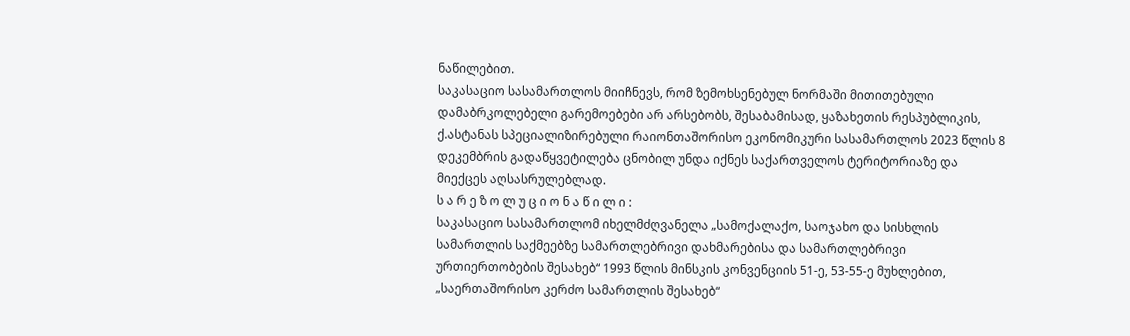ნაწილებით.
საკასაციო სასამართლოს მიიჩნევს, რომ ზემოხსენებულ ნორმაში მითითებული დამაბრკოლებელი გარემოებები არ არსებობს, შესაბამისად, ყაზახეთის რესპუბლიკის, ქ.ასტანას სპეციალიზირებული რაიონთაშორისო ეკონომიკური სასამართლოს 2023 წლის 8 დეკემბრის გადაწყვეტილება ცნობილ უნდა იქნეს საქართველოს ტერიტორიაზე და მიექცეს აღსასრულებლად.
ს ა რ ე ზ ო ლ უ ც ი ო ნ ა წ ი ლ ი :
საკასაციო სასამართლომ იხელმძღვანელა „სამოქალაქო, საოჯახო და სისხლის სამართლის საქმეებზე სამართლებრივი დახმარებისა და სამართლებრივი ურთიერთობების შესახებ“ 1993 წლის მინსკის კონვენციის 51-ე, 53-55-ე მუხლებით, „საერთაშორისო კერძო სამართლის შესახებ“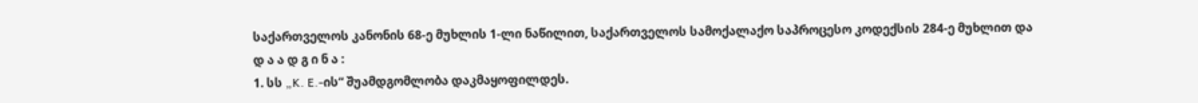საქართველოს კანონის 68-ე მუხლის 1-ლი ნაწილით, საქართველოს სამოქალაქო საპროცესო კოდექსის 284-ე მუხლით და
დ ა ა დ გ ი ნ ა :
1. სს „K. E.-ის“ შუამდგომლობა დაკმაყოფილდეს.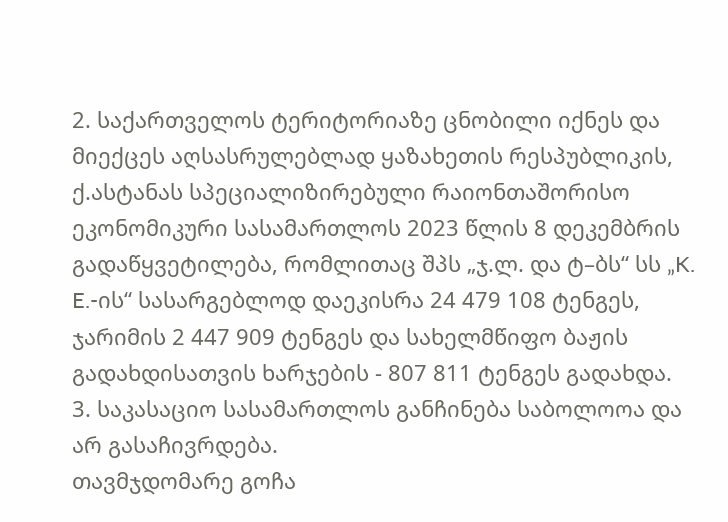2. საქართველოს ტერიტორიაზე ცნობილი იქნეს და მიექცეს აღსასრულებლად ყაზახეთის რესპუბლიკის, ქ.ასტანას სპეციალიზირებული რაიონთაშორისო ეკონომიკური სასამართლოს 2023 წლის 8 დეკემბრის გადაწყვეტილება, რომლითაც შპს „ჯ.ლ. და ტ–ბს“ სს „K. E.-ის“ სასარგებლოდ დაეკისრა 24 479 108 ტენგეს, ჯარიმის 2 447 909 ტენგეს და სახელმწიფო ბაჟის გადახდისათვის ხარჯების - 807 811 ტენგეს გადახდა.
3. საკასაციო სასამართლოს განჩინება საბოლოოა და არ გასაჩივრდება.
თავმჯდომარე გოჩა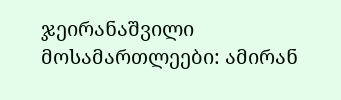ჯეირანაშვილი
მოსამართლეები: ამირან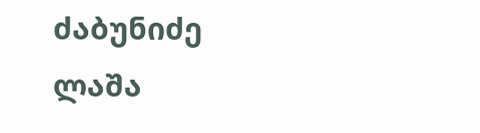ძაბუნიძე
ლაშა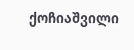ქოჩიაშვილი